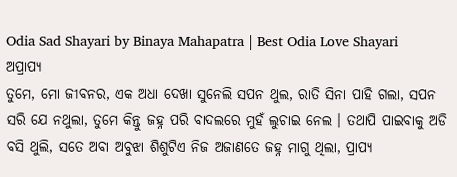Odia Sad Shayari by Binaya Mahapatra | Best Odia Love Shayari
ଅପ୍ରାପ୍ୟ
ତୁମେ, ମୋ ଜୀବନର, ଏକ ଅଧା ଦେଖା ସୁନେଲି ସପନ ଥୁଲ, ରାତି ସିନା ପାହି ଗଲା, ସପନ ସରି ଯେ ନଥୁଲା, ତୁମେ କିନ୍ତୁ ଜହ୍ନ ପରି ବାଦଲରେ ମୁହଁ ଲୁଚାଇ ନେଲ । ତଥାପି ପାଇବାକୁ ଅଡି ବସି ଥୁଲି, ସତେ ଅବା ଅବୁଝା ଶିଶୁଟିଏ ନିଜ ଅଜାଣତେ ଜହ୍ନ ମାଗୁ ଥିଲା, ପ୍ରାପ୍ୟ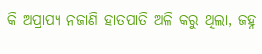କି ଅପ୍ରାପ୍ୟ ନଜାଣି ହାତପାତି ଅଳି କରୁ ଥିଲା, ଜହ୍ନ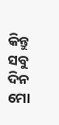କିନ୍ତୁ ସବୁ ଦିନ ମୋ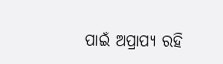ପାଇଁ ଅପ୍ରାପ୍ୟ ରହି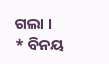ଗଲା ।
* ବିନୟ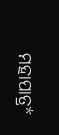ମହାପାତ୍ର*